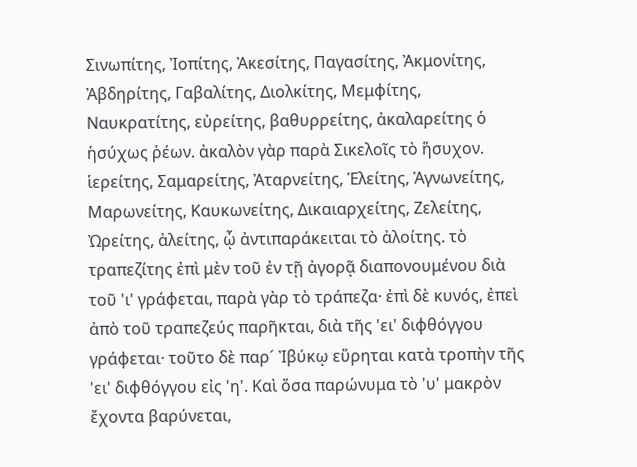Σινωπίτης, Ἰοπίτης, Ἀκεσίτης, Παγασίτης, Ἀκμονίτης, Ἀβδηρίτης, Γαβαλίτης, Διολκίτης, Μεμφίτης, Ναυκρατίτης, εὐρείτης, βαθυρρείτης, ἀκαλαρείτης ὁ ἡσύχως ῥέων. ἀκαλὸν γὰρ παρὰ Σικελοῖς τὸ ἥσυχον. ἱερείτης, Σαμαρείτης, Ἀταρνείτης, Ἑλείτης, Ἁγνωνείτης, Μαρωνείτης, Καυκωνείτης, Δικαιαρχείτης, Ζελείτης, Ὠρείτης, ἀλείτης, ᾧ ἀντιπαράκειται τὸ ἀλοίτης. τὸ τραπεζίτης ἐπὶ μὲν τοῦ ἐν τῇ ἀγορᾷ διαπονουμένου διὰ τοῦ 'ι' γράφεται, παρὰ γὰρ τὸ τράπεζα· ἐπὶ δὲ κυνός, ἐπεὶ ἀπὸ τοῦ τραπεζεύς παρῆκται, διὰ τῆς 'ει' διφθόγγου γράφεται· τοῦτο δὲ παρ´ Ἰβύκῳ εὕρηται κατὰ τροπὴν τῆς 'ει' διφθόγγου εἰς 'η'. Καὶ ὅσα παρώνυμα τὸ 'υ' μακρὸν ἔχοντα βαρύνεται,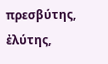πρεσβύτης, ἐλύτης,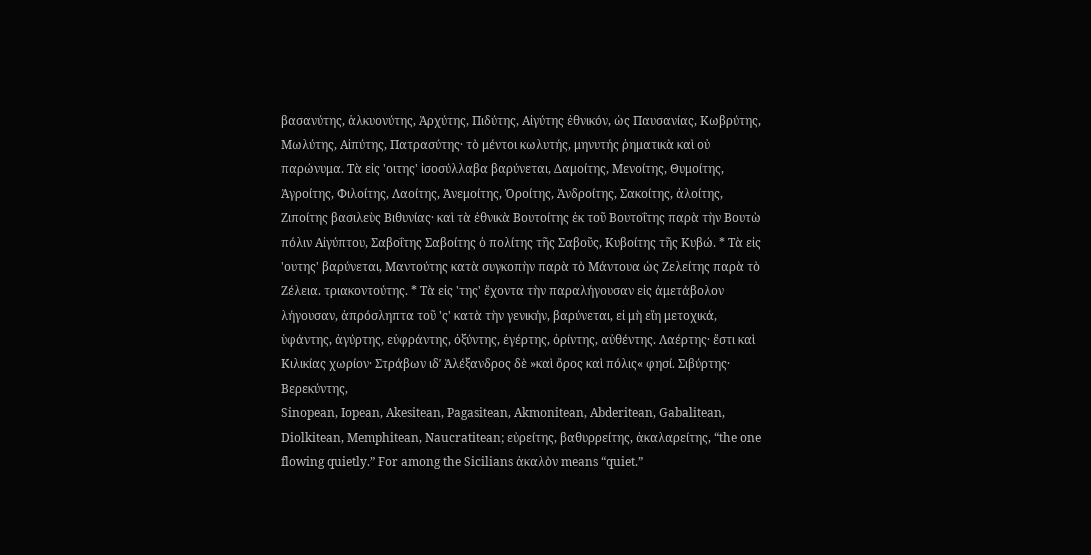βασανύτης, ἁλκυονύτης, Ἀρχύτης, Πιδύτης, Αἰγύτης ἐθνικόν, ὡς Παυσανίας, Κωβρύτης, Μωλύτης, Αἰπύτης, Πατρασύτης· τὸ μέντοι κωλυτής, μηνυτής ῥηματικὰ καὶ οὐ παρώνυμα. Τὰ εἰς 'οιτης' ἰσοσύλλαβα βαρύνεται, Δαμοίτης, Μενοίτης, Θυμοίτης, Ἀγροίτης, Φιλοίτης, Λαοίτης, Ἀνεμοίτης, Ὀροίτης, Ἀνδροίτης, Σακοίτης, ἀλοίτης, Ζιποίτης βασιλεὺς Βιθυνίας· καὶ τὰ ἐθνικὰ Βουτοίτης ἐκ τοῦ Βουτοΐτης παρὰ τὴν Βουτὼ πόλιν Αἰγύπτου, Σαβοΐτης Σαβοίτης ὁ πολίτης τῆς Σαβοῦς, Κυβοίτης τῆς Κυβώ. * Τὰ εἰς 'ουτης' βαρύνεται, Μαντούτης κατὰ συγκοπὴν παρὰ τὸ Μάντουα ὡς Ζελείτης παρὰ τὸ Ζέλεια. τριακοντούτης. * Τὰ εἰς 'της' ἔχοντα τὴν παραλήγουσαν εἰς ἀμετάβολον λήγουσαν, ἀπρόσληπτα τοῦ 'ς' κατὰ τὴν γενικήν, βαρύνεται, εἰ μὴ εἴη μετοχικά, ὑφάντης, ἀγύρτης, εὐφράντης, ὀξύντης, ἐγέρτης, ὀρίντης, αὐθέντης. Λαέρτης· ἔστι καὶ Κιλικίας χωρίον· Στράβων ιδʹ Ἀλέξανδρος δὲ »καὶ ὄρος καὶ πόλις« φησί. Σιβύρτης· Βερεκύντης,
Sinopean, Iopean, Akesitean, Pagasitean, Akmonitean, Abderitean, Gabalitean, Diolkitean, Memphitean, Naucratitean; εὐρείτης, βαθυρρείτης, ἀκαλαρείτης, “the one flowing quietly.” For among the Sicilians ἀκαλὸν means “quiet.”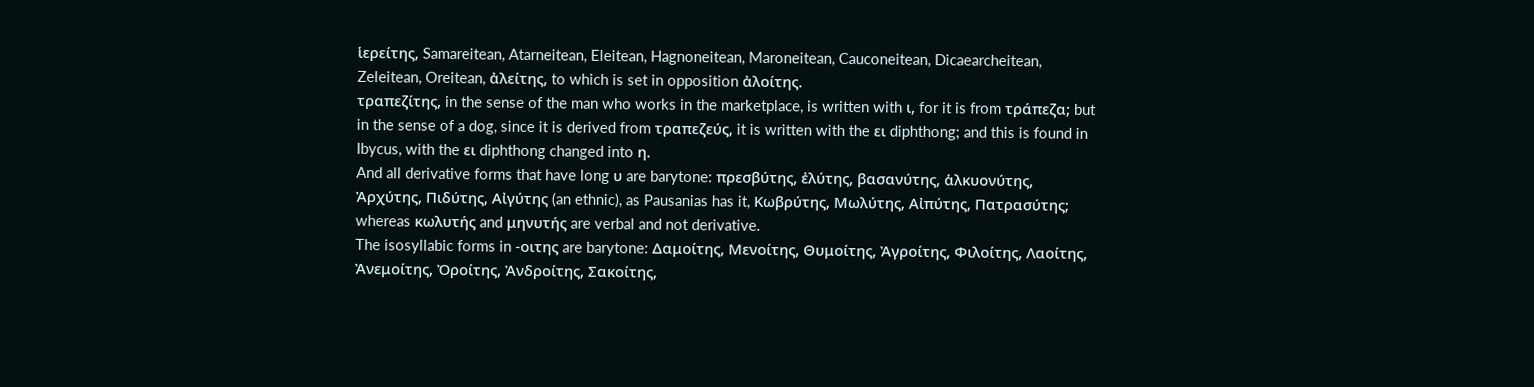ἱερείτης, Samareitean, Atarneitean, Eleitean, Hagnoneitean, Maroneitean, Cauconeitean, Dicaearcheitean, Zeleitean, Oreitean, ἀλείτης, to which is set in opposition ἀλοίτης.
τραπεζίτης, in the sense of the man who works in the marketplace, is written with ι, for it is from τράπεζα; but in the sense of a dog, since it is derived from τραπεζεύς, it is written with the ει diphthong; and this is found in Ibycus, with the ει diphthong changed into η.
And all derivative forms that have long υ are barytone: πρεσβύτης, ἐλύτης, βασανύτης, ἁλκυονύτης, Ἀρχύτης, Πιδύτης, Αἰγύτης (an ethnic), as Pausanias has it, Κωβρύτης, Μωλύτης, Αἰπύτης, Πατρασύτης; whereas κωλυτής and μηνυτής are verbal and not derivative.
The isosyllabic forms in -οιτης are barytone: Δαμοίτης, Μενοίτης, Θυμοίτης, Ἀγροίτης, Φιλοίτης, Λαοίτης, Ἀνεμοίτης, Ὀροίτης, Ἀνδροίτης, Σακοίτης,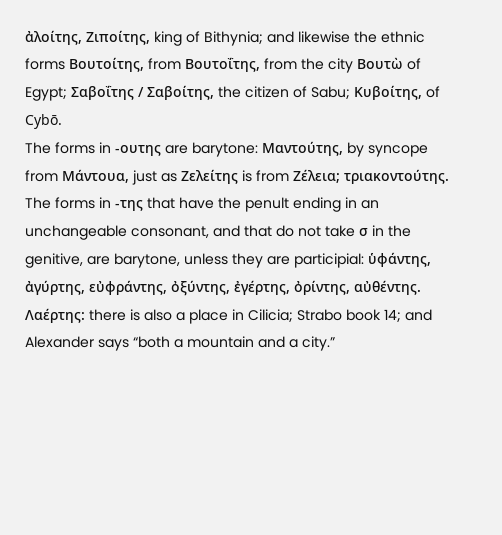ἀλοίτης, Ζιποίτης, king of Bithynia; and likewise the ethnic forms Βουτοίτης, from Βουτοΐτης, from the city Βουτὼ of Egypt; Σαβοΐτης / Σαβοίτης, the citizen of Sabu; Κυβοίτης, of Cybō.
The forms in -ουτης are barytone: Μαντούτης, by syncope from Μάντουα, just as Ζελείτης is from Ζέλεια; τριακοντούτης.
The forms in -της that have the penult ending in an unchangeable consonant, and that do not take σ in the genitive, are barytone, unless they are participial: ὑφάντης, ἀγύρτης, εὐφράντης, ὀξύντης, ἐγέρτης, ὀρίντης, αὐθέντης. Λαέρτης: there is also a place in Cilicia; Strabo book 14; and Alexander says “both a mountain and a city.”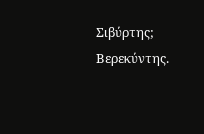Σιβύρτης; Βερεκύντης.